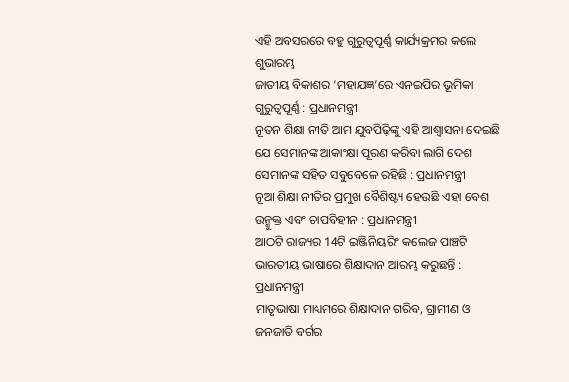ଏହି ଅବସରରେ ବହୁ ଗୁରୁତ୍ୱପୂର୍ଣ୍ଣ କାର୍ଯ୍ୟକ୍ରମର କଲେ ଶୁଭାରମ୍ଭ
ଜାତୀୟ ବିକାଶର ‘ମହାଯଜ୍ଞ’ରେ ଏନଇପିର ଭୂମିକା ଗୁରୁତ୍ୱପୂର୍ଣ୍ଣ : ପ୍ରଧାନମନ୍ତ୍ରୀ
ନୂତନ ଶିକ୍ଷା ନୀତି ଆମ ଯୁବପିଢ଼ିଙ୍କୁ ଏହି ଆଶ୍ୱାସନା ଦେଇଛି ଯେ ସେମାନଙ୍କ ଆକାଂକ୍ଷା ପୂରଣ କରିବା ଲାଗି ଦେଶ ସେମାନଙ୍କ ସହିତ ସବୁବେଳେ ରହିଛି : ପ୍ରଧାନମନ୍ତ୍ରୀ
ନୂଆ ଶିକ୍ଷା ନୀତିର ପ୍ରମୁଖ ବୈଶିଷ୍ଟ୍ୟ ହେଉଛି ଏହା ବେଶ ଉନ୍ମୁକ୍ତ ଏବଂ ଚାପବିହୀନ : ପ୍ରଧାନମନ୍ତ୍ରୀ
ଆଠଟି ରାଜ୍ୟର 14ଟି ଇଞ୍ଜିନିୟରିଂ କଲେଜ ପାଞ୍ଚଟି ଭାରତୀୟ ଭାଷାରେ ଶିକ୍ଷାଦାନ ଆରମ୍ଭ କରୁଛନ୍ତି : ପ୍ରଧାନମନ୍ତ୍ରୀ
ମାତୃଭାଷା ମାଧ୍ୟମରେ ଶିକ୍ଷାଦାନ ଗରିବ, ଗ୍ରାମୀଣ ଓ ଜନଜାତି ବର୍ଗର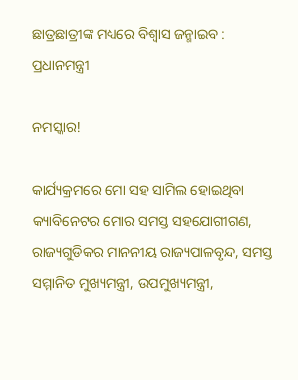ଛାତ୍ରଛାତ୍ରୀଙ୍କ ମଧ୍ୟରେ ବିଶ୍ୱାସ ଜନ୍ମାଇବ : ପ୍ରଧାନମନ୍ତ୍ରୀ

ନମସ୍କାର!

କାର୍ଯ୍ୟକ୍ରମରେ ମୋ ସହ ସାମିଲ ହୋଇଥିବା କ୍ୟାବିନେଟର ମୋର ସମସ୍ତ ସହଯୋଗୀଗଣ, ରାଜ୍ୟଗୁଡିକର ମାନନୀୟ ରାଜ୍ୟପାଳବୃନ୍ଦ, ସମସ୍ତ ସମ୍ମାନିତ ମୁଖ୍ୟମନ୍ତ୍ରୀ, ଉପମୁଖ୍ୟମନ୍ତ୍ରୀ,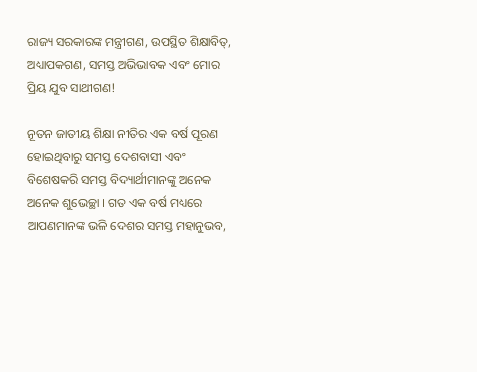ରାଜ୍ୟ ସରକାରଙ୍କ ମନ୍ତ୍ରୀଗଣ, ଉପସ୍ଥିତ ଶିକ୍ଷାବିତ୍‌, ଅଧ୍ୟାପକଗଣ, ସମସ୍ତ ଅଭିଭାବକ ଏବଂ ମୋର ପ୍ରିୟ ଯୁବ ସାଥୀଗଣ!

ନୂତନ ଜାତୀୟ ଶିକ୍ଷା ନୀତିର ଏକ ବର୍ଷ ପୂରଣ ହୋଇଥିବାରୁ ସମସ୍ତ ଦେଶବାସୀ ଏବଂ ବିଶେଷକରି ସମସ୍ତ ବିଦ୍ୟାର୍ଥୀମାନଙ୍କୁ ଅନେକ ଅନେକ ଶୁଭେଚ୍ଛା । ଗତ ଏକ ବର୍ଷ ମଧ୍ୟରେ ଆପଣମାନଙ୍କ ଭଳି ଦେଶର ସମସ୍ତ ମହାନୁଭବ,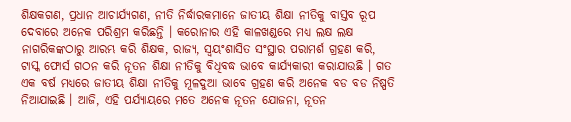ଶିକ୍ଷକଗଣ, ପ୍ରଧାନ ଆଚାର୍ଯ୍ୟଗଣ, ନୀତି ନିର୍ଦ୍ଧାରକମାନେ ଜାତୀୟ ଶିକ୍ଷା ନୀତିକୁ ବାସ୍ତବ ରୂପ ଦେବାରେ ଅନେକ ପରିଶ୍ରମ କରିଛନ୍ତି । କରୋନାର ଏହି କାଳଖଣ୍ଡରେ ମଧ୍ୟ ଲକ୍ଷ ଲକ୍ଷ ନାଗରିକଙ୍କଠାରୁ ଆରମ୍ଭ କରି ଶିକ୍ଷକ, ରାଜ୍ୟ, ସ୍ୱୟଂଶାସିତ ସଂସ୍ଥାର ପରାମର୍ଶ ଗ୍ରହଣ କରି, ଟାସ୍କ ଫୋର୍ସ ଗଠନ କରି ନୂତନ ଶିକ୍ଷା ନୀତିକୁ ବିଧିବଦ୍ଧ ଭାବେ କାର୍ଯ୍ୟକାରୀ କରାଯାଉଛି । ଗତ ଏକ ବର୍ଷ ମଧ୍ୟରେ ଜାତୀୟ ଶିକ୍ଷା ନୀତିକୁ ମୂଳଦୁଆ ଭାବେ ଗ୍ରହଣ କରି ଅନେକ ବଡ ବଡ ନିଷ୍ପତି ନିଆଯାଇଛି । ଆଜି, ଏହି ପର୍ଯ୍ୟାୟରେ ମତେ ଅନେକ ନୂତନ ଯୋଜନା, ନୂତନ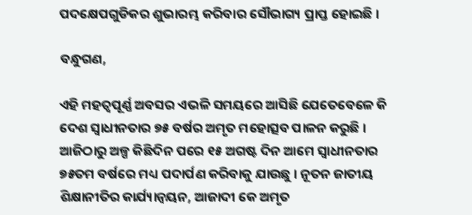ପଦକ୍ଷେପଗୁଡିକର ଶୁଭାରମ୍ଭ କରିବାର ସୌଭାଗ୍ୟ ପ୍ରାପ୍ତ ହୋଇଛି ।

ବନ୍ଧୁଗଣ,

ଏହି ମହତ୍ୱପୂର୍ଣ୍ଣ ଅବସର ଏଭଳି ସମୟରେ ଆସିଛି ଯେତେବେଳେ କି ଦେଶ ସ୍ୱାଧୀନତାର ୭୫ ବର୍ଷର ଅମୃତ ମହୋତ୍ସବ ପାଳନ କରୁଛି । ଆଜିଠାରୁ ଅଳ୍ପ କିଛିଦିନ ପରେ ୧୫ ଅଗଷ୍ଟ ଦିନ ଆମେ ସ୍ୱାଧୀନତାର ୭୫ତମ ବର୍ଷରେ ମଧ୍ୟ ପଦାର୍ପଣ କରିବାକୁ ଯାଉଛୁ । ନୂତନ ଜାତୀୟ ଶିକ୍ଷାନୀତିର କାର୍ଯ୍ୟାନ୍ୱୟନ, ଆଜାଦୀ କେ ଅମୃତ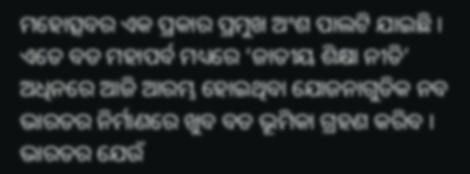ମହୋତ୍ସବର ଏକ ପ୍ରକାର ପ୍ରମୁଖ ଅଂଶ ପାଲଟି ଯାଇଛି । ଏତେ ବଡ ମହାପର୍ବ ମଧ୍ୟରେ ‘ଜାତୀୟ ଶିକ୍ଷା ନୀତି’ ଅଧିନରେ ଆଜି ଆରମ୍ଭ ହୋଇଥିବା ଯୋଜନାଗୁଡିକ ନବ ଭାରତର ନିର୍ମାଣରେ ଖୁବ ବଡ ଭୂମିକା ଗ୍ରହଣ କରିବ । ଭାରତର ଯେଉଁ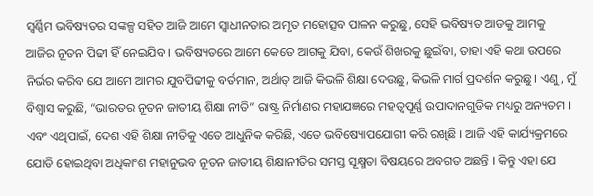ସ୍ୱର୍ଣ୍ଣିମ ଭବିଷ୍ୟତର ସଙ୍କଳ୍ପ ସହିତ ଆଜି ଆମେ ସ୍ୱାଧୀନତାର ଅମୃତ ମହୋତ୍ସବ ପାଳନ କରୁଛୁ, ସେହି ଭବିଷ୍ୟତ ଆଡକୁ ଆମକୁ ଆଜିର ନୂତନ ପିଢୀ ହିଁ ନେଇଯିବ । ଭବିଷ୍ୟତରେ ଆମେ କେତେ ଆଗକୁ ଯିବା, କେଉଁ ଶିଖରକୁ ଛୁଇଁବା, ତାହା ଏହି କଥା ଉପରେ ନିର୍ଭର କରିବ ଯେ ଆମେ ଆମର ଯୁବପିଢୀକୁ ବର୍ତମାନ, ଅର୍ଥାତ୍ ଆଜି କିଭଳି ଶିକ୍ଷା ଦେଉଛୁ, କିଭଳି ମାର୍ଗ ପ୍ରଦର୍ଶନ କରୁଛୁ । ଏଣୁ, ମୁଁ ବିଶ୍ୱାସ କରୁଛି, “ଭାରତର ନୂତନ ଜାତୀୟ ଶିକ୍ଷା ନୀତି” ରାଷ୍ଟ୍ର ନିର୍ମାଣର ମହାଯଜ୍ଞରେ ମହତ୍ୱପୂର୍ଣ୍ଣ ଉପାଦାନଗୁଡିକ ମଧ୍ୟରୁ ଅନ୍ୟତମ । ଏବଂ ଏଥିପାଇଁ, ଦେଶ ଏହି ଶିକ୍ଷା ନୀତିକୁ ଏତେ ଆଧୁନିକ କରିଛି, ଏତେ ଭବିଷ୍ୟୋପଯୋଗୀ କରି ରଖିଛି । ଆଜି ଏହି କାର୍ଯ୍ୟକ୍ରମରେ ଯୋଡି ହୋଇଥିବା ଅଧିକାଂଶ ମହାନୁଭବ ନୂତନ ଜାତୀୟ ଶିକ୍ଷାନୀତିର ସମସ୍ତ ସୂକ୍ଷ୍ମତା ବିଷୟରେ ଅବଗତ ଅଛନ୍ତି । କିନ୍ତୁ ଏହା ଯେ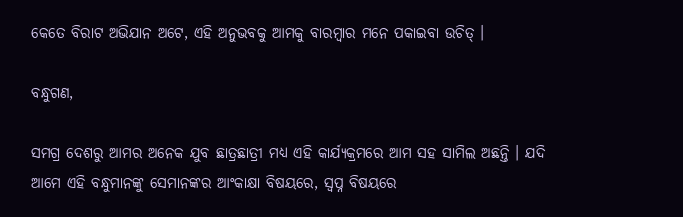କେତେ ବିରାଟ ଅଭିଯାନ ଅଟେ, ଏହି ଅନୁଭବକୁ ଆମକୁ ବାରମ୍ବାର ମନେ ପକାଇବା ଉଚିତ୍ ।

ବନ୍ଧୁଗଣ,

ସମଗ୍ର ଦେଶରୁ ଆମର ଅନେକ ଯୁବ ଛାତ୍ରଛାତ୍ରୀ ମଧ୍ୟ ଏହି କାର୍ଯ୍ୟକ୍ରମରେ ଆମ ସହ ସାମିଲ ଅଛନ୍ତି । ଯଦି ଆମେ ଏହି ବନ୍ଧୁମାନଙ୍କୁ ସେମାନଙ୍କର ଆଂକାକ୍ଷା ବିଷୟରେ, ସ୍ୱପ୍ନ ବିଷୟରେ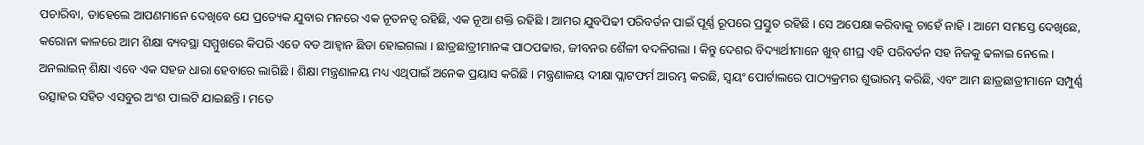ପଚାରିବା, ତାହେଲେ ଆପଣମାନେ ଦେଖିବେ ଯେ ପ୍ରତ୍ୟେକ ଯୁବାର ମନରେ ଏକ ନୂତନତ୍ୱ ରହିଛି, ଏକ ନୂଆ ଶକ୍ତି ରହିଛି । ଆମର ଯୁବପିଢୀ ପରିବର୍ତନ ପାଇଁ ପୂର୍ଣ୍ଣ ରୂପରେ ପ୍ରସ୍ତୁତ ରହିଛି । ସେ ଅପେକ୍ଷା କରିବାକୁ ଚାହେଁ ନାହି । ଆମେ ସମସ୍ତେ ଦେଖିଛେ, କରୋନା କାଳରେ ଆମ ଶିକ୍ଷା ବ୍ୟବସ୍ଥା ସମ୍ମୁଖରେ କିପରି ଏତେ ବଡ ଆହ୍ୱାନ ଛିଡା ହୋଇଗଲା । ଛାତ୍ରଛାତ୍ରୀମାନଙ୍କ ପାଠପଢାର, ଜୀବନର ଶୈଳୀ ବଦଳିଗଲା । କିନ୍ତୁ ଦେଶର ବିଦ୍ୟାର୍ଥୀମାନେ ଖୁବ୍ ଶୀଘ୍ର ଏହି ପରିବର୍ତନ ସହ ନିଜକୁ ଢଳାଇ ନେଲେ । ଅନଲାଇନ୍ ଶିକ୍ଷା ଏବେ ଏକ ସହଜ ଧାରା ହେବାରେ ଲାଗିଛି । ଶିକ୍ଷା ମନ୍ତ୍ରଣାଳୟ ମଧ୍ୟ ଏଥିପାଇଁ ଅନେକ ପ୍ରୟାସ କରିଛି । ମନ୍ତ୍ରଣାଳୟ ଦୀକ୍ଷା ପ୍ଲାଟଫର୍ମ ଆରମ୍ଭ କରଛି, ସ୍ୱୟଂ ପୋର୍ଟାଲରେ ପାଠ୍ୟକ୍ରମର ଶୁଭାରମ୍ଭ କରିଛି, ଏବଂ ଆମ ଛାତ୍ରଛାତ୍ରୀମାନେ ସମ୍ପୁର୍ଣ୍ଣ ଉତ୍ସାହର ସହିତ ଏସବୁର ଅଂଶ ପାଲଟି ଯାଇଛନ୍ତି । ମତେ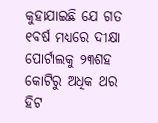କୁହାଯାଇଛି ଯେ ଗତ ୧ବର୍ଷ ମଧ୍ୟରେ ଦୀକ୍ଷା ପୋର୍ଟାଲକୁ ୨୩ଶହ କୋଟିରୁ ଅଧିକ ଥର ହିଟ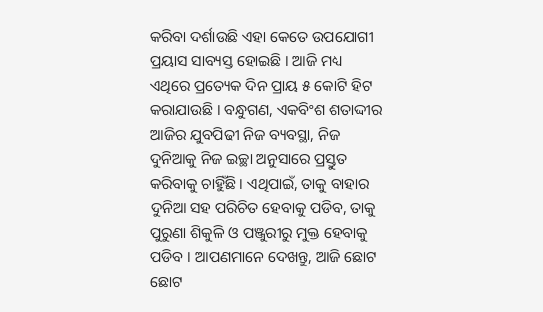କରିବା ଦର୍ଶାଉଛି ଏହା କେତେ ଉପଯୋଗୀ ପ୍ରୟାସ ସାବ୍ୟସ୍ତ ହୋଇଛି । ଆଜି ମଧ୍ୟ ଏଥିରେ ପ୍ରତ୍ୟେକ ଦିନ ପ୍ରାୟ ୫ କୋଟି ହିଟ କରାଯାଉଛି । ବନ୍ଧୁଗଣ, ଏକବିଂଶ ଶତାଦ୍ଦୀର ଆଜିର ଯୁବପିଢୀ ନିଜ ବ୍ୟବସ୍ଥା, ନିଜ ଦୁନିଆକୁ ନିଜ ଇଚ୍ଛା ଅନୁସାରେ ପ୍ରସ୍ତୁତ କରିବାକୁ ଚାହିୁଁଛି । ଏଥିପାଇଁ, ତାକୁ ବାହାର ଦୁନିଆ ସହ ପରିଚିତ ହେବାକୁ ପଡିବ, ତାକୁ ପୁରୁଣା ଶିକୁଳି ଓ ପଞ୍ଜୁରୀରୁ ମୁକ୍ତ ହେବାକୁ ପଡିବ । ଆପଣମାନେ ଦେଖନ୍ତୁ, ଆଜି ଛୋଟ ଛୋଟ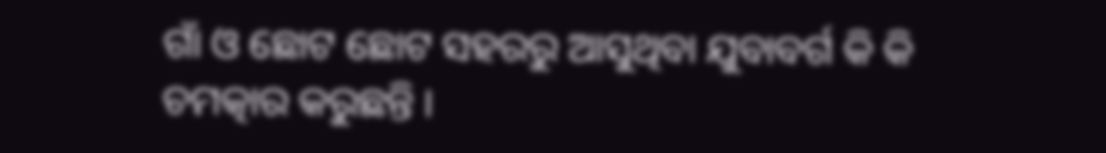ଗାଁ ଓ ଛୋଟ ଛୋଟ ସହରରୁ ଆସୁଥିବା ଯୁବାବର୍ଗ କି କି ଚମତ୍କାର କରୁଛନ୍ତି ।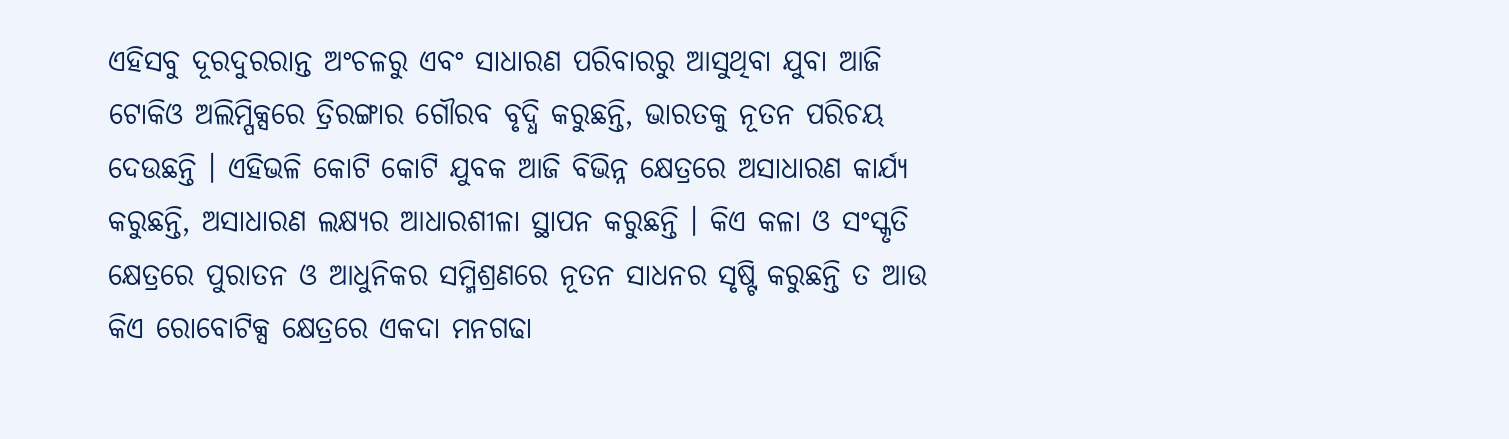ଏହିସବୁ ଦୂରଦୁରରାନ୍ତ ଅଂଚଳରୁ ଏବଂ ସାଧାରଣ ପରିବାରରୁ ଆସୁଥିବା ଯୁବା ଆଜି ଟୋକିଓ ଅଲିମ୍ପିକ୍ସରେ ତ୍ରିରଙ୍ଗାର ଗୌରବ ବୃଦ୍ଧି କରୁଛନ୍ତି, ଭାରତକୁ ନୂତନ ପରିଚୟ ଦେଉଛନ୍ତି । ଏହିଭଳି କୋଟି କୋଟି ଯୁବକ ଆଜି ବିଭିନ୍ନ କ୍ଷେତ୍ରରେ ଅସାଧାରଣ କାର୍ଯ୍ୟ କରୁଛନ୍ତି, ଅସାଧାରଣ ଲକ୍ଷ୍ୟର ଆଧାରଶୀଳା ସ୍ଥାପନ କରୁଛନ୍ତି । କିଏ କଳା ଓ ସଂସ୍କୃତି କ୍ଷେତ୍ରରେ ପୁରାତନ ଓ ଆଧୁନିକର ସମ୍ମିଶ୍ରଣରେ ନୂତନ ସାଧନର ସୃଷ୍ଟି କରୁଛନ୍ତି ତ ଆଉ କିଏ ରୋବୋଟିକ୍ସ କ୍ଷେତ୍ରରେ ଏକଦା ମନଗଢା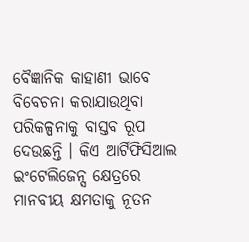ବୈଜ୍ଞାନିକ କାହାଣୀ ଭାବେ ବିବେଚନା କରାଯାଉଥିବା ପରିକଳ୍ପନାକୁ ବାସ୍ତବ ରୂପ ଦେଉଛନ୍ତି । କିଏ ଆର୍ଟିଫିସିଆଲ ଇଂଟେଲିଜେନ୍ସ କ୍ଷେତ୍ରରେ ମାନବୀୟ କ୍ଷମତାକୁ ନୂତନ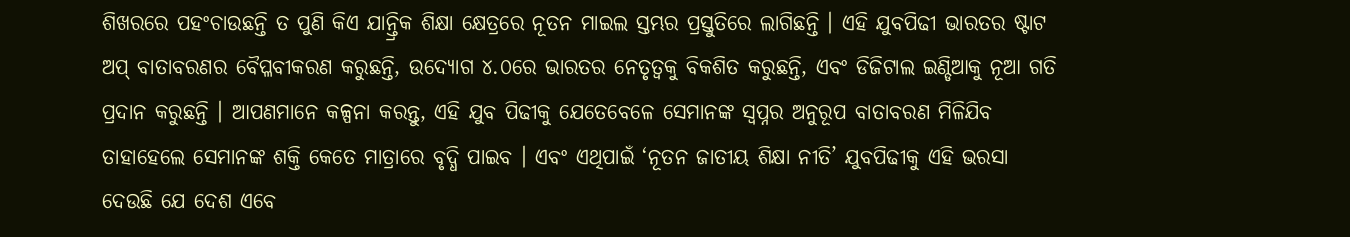ଶିଖରରେ ପହଂଚାଉଛନ୍ତି ତ ପୁଣି କିଏ ଯାନ୍ତ୍ରିକ ଶିକ୍ଷା କ୍ଷେତ୍ରରେ ନୂତନ ମାଇଲ ସ୍ତମ୍ଭର ପ୍ରସ୍ତୁତିରେ ଲାଗିଛନ୍ତି । ଏହି ଯୁବପିଢୀ ଭାରତର ଷ୍ଟାଟ ଅପ୍ ବାତାବରଣର ବୈପ୍ଳବୀକରଣ କରୁଛନ୍ତି, ଉଦ୍ୟୋଗ ୪.୦ରେ ଭାରତର ନେତୃତ୍ୱକୁ ବିକଶିତ କରୁଛନ୍ତି, ଏବଂ ଡିଜିଟାଲ ଇଣ୍ଡିଆକୁ ନୂଆ ଗତି ପ୍ରଦାନ କରୁଛନ୍ତି । ଆପଣମାନେ କଳ୍ପନା କରନ୍ତୁ, ଏହି ଯୁବ ପିଢୀକୁ ଯେତେବେଳେ ସେମାନଙ୍କ ସ୍ୱପ୍ନର ଅନୁରୂପ ବାତାବରଣ ମିଳିଯିବ ତାହାହେଲେ ସେମାନଙ୍କ ଶକ୍ତି କେତେ ମାତ୍ରାରେ ବୃଦ୍ଧି ପାଇବ । ଏବଂ ଏଥିପାଇଁ ‘ନୂତନ ଜାତୀୟ ଶିକ୍ଷା ନୀତି’ ଯୁବପିଢୀକୁ ଏହି ଭରସା ଦେଉଛି ଯେ ଦେଶ ଏବେ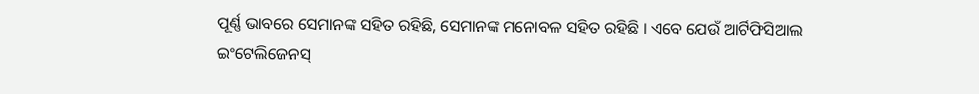ପୂର୍ଣ୍ଣ ଭାବରେ ସେମାନଙ୍କ ସହିତ ରହିଛି, ସେମାନଙ୍କ ମନୋବଳ ସହିତ ରହିଛି । ଏବେ ଯେଉଁ ଆର୍ଟିଫିସିଆଲ ଇଂଟେଲିଜେନସ୍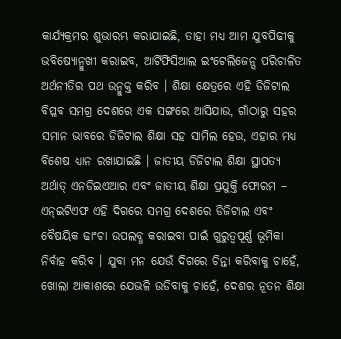କାର୍ଯ୍ୟକ୍ରମର ଶୁଭାରମ୍ଭ କରାଯାଇଛି, ତାହା ମଧ୍ୟ ଆମ ଯୁବପିଢୀକୁ ଭବିଷ୍ୟୋନ୍ମୁଖୀ କରାଇବ, ଆର୍ଟିଫିସିଆଲ ଇଂଟେଲିଜେନ୍ସ ପରିଚାଳିତ ଅର୍ଥନୀତିର ପଥ ଉନ୍ମୁକ୍ତ କରିବ । ଶିକ୍ଷା କ୍ଷେତ୍ରରେ ଏହି ଡିଜିଟାଲ ବିପ୍ଳବ ସମଗ୍ର ଦେଶରେ ଏକ ସଙ୍ଗରେ ଆସିଯାଉ, ଗାଁଠାରୁ ସହର ସମାନ ଭାବରେ ଡିଜିଟାଲ ଶିକ୍ଷା ସହ ସାମିଲ ହେଉ, ଏହାର ମଧ୍ୟ ବିଶେଷ ଧ୍ୟାନ ରଖାଯାଇଛି । ଜାତୀୟ ଡିଜିଟାଲ ଶିକ୍ଷା ସ୍ଥାପତ୍ୟ ଅର୍ଥାତ୍ ଏନଡିଇଏଆର ଏବଂ ଜାତୀୟ ଶିକ୍ଷା ପ୍ରଯୁକ୍ତି ଫୋରମ – ଏନ୍‌ଇଟିଏଫ ଏହି ଦିଗରେ ସମଗ୍ର ଦେଶରେ ଡିଜିଟାଲ ଏବଂ ବୈଷୟିକ ଢାଂଚା ଉପଲବ୍ଧ କରାଇବା ପାଇଁ ଗୁରୁତ୍ୱପୂର୍ଣ୍ଣ ଭୂମିକା ନିର୍ବାହ କରିବ । ଯୁବା ମନ ଯେଉଁ ଦିଗରେ ଚିନ୍ତା କରିବାକୁ ଚାହେଁ, ଖୋଲା ଆକାଶରେ ଯେଭଳି ଉଡିବାକୁ ଚାହେଁ, ଦେଶର ନୂତନ ଶିକ୍ଷା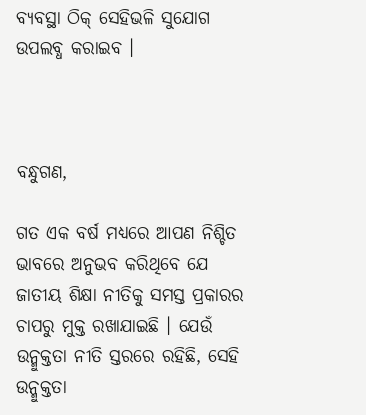ବ୍ୟବସ୍ଥା ଠିକ୍ ସେହିଭଳି ସୁଯୋଗ ଉପଲବ୍ଧ କରାଇବ ।



ବନ୍ଧୁଗଣ,

ଗତ ଏକ ବର୍ଷ ମଧ୍ୟରେ ଆପଣ ନିଶ୍ଚିତ ଭାବରେ ଅନୁଭବ କରିଥିବେ ଯେ ଜାତୀୟ ଶିକ୍ଷା ନୀତିକୁ ସମସ୍ତ ପ୍ରକାରର ଚାପରୁ ମୁକ୍ତ ରଖାଯାଇଛି । ଯେଉଁ ଉନ୍ମୁକ୍ତତା ନୀତି ସ୍ତରରେ ରହିଛି, ସେହି ଉନ୍ମୁକ୍ତତା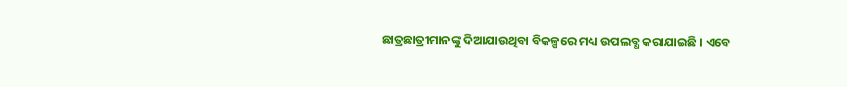ଛାତ୍ରଛାତ୍ରୀମାନଙ୍କୁ ଦିଆଯାଉଥିବା ବିକଳ୍ପରେ ମଧ୍ୟ ଉପଲବ୍ଧ କରାଯାଇଛି । ଏବେ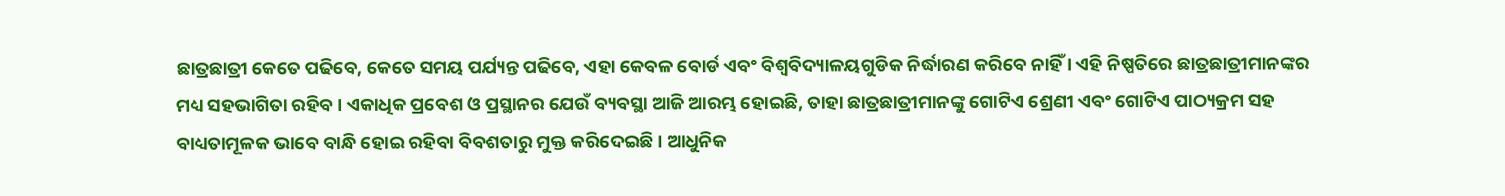ଛାତ୍ରଛାତ୍ରୀ କେତେ ପଢିବେ, କେତେ ସମୟ ପର୍ଯ୍ୟନ୍ତ ପଢିବେ, ଏହା କେବଳ ବୋର୍ଡ ଏବଂ ବିଶ୍ୱବିଦ୍ୟାଳୟଗୁଡିକ ନିର୍ଦ୍ଧାରଣ କରିବେ ନାହିଁ । ଏହି ନିଷ୍ପତିରେ ଛାତ୍ରଛାତ୍ରୀମାନଙ୍କର ମଧ୍ୟ ସହଭାଗିତା ରହିବ । ଏକାଧିକ ପ୍ରବେଶ ଓ ପ୍ରସ୍ଥାନର ଯେଉଁ ବ୍ୟବସ୍ଥା ଆଜି ଆରମ୍ଭ ହୋଇଛି, ତାହା ଛାତ୍ରଛାତ୍ରୀମାନଙ୍କୁ ଗୋଟିଏ ଶ୍ରେଣୀ ଏବଂ ଗୋଟିଏ ପାଠ୍ୟକ୍ରମ ସହ ବାଧ୍ୟତାମୂଳକ ଭାବେ ବାନ୍ଧି ହୋଇ ରହିବା ବିବଶତାରୁ ମୁକ୍ତ କରିଦେଇଛି । ଆଧୁନିକ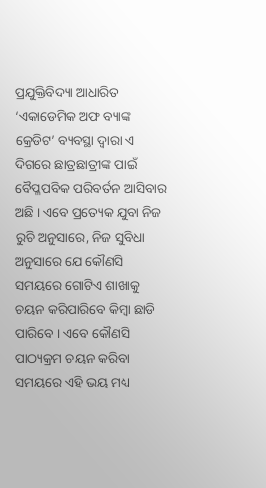ପ୍ରଯୁକ୍ତିବିଦ୍ୟା ଆଧାରିତ ‘ଏକାଡେମିକ ଅଫ ବ୍ୟାଙ୍କ କ୍ରେଡିଟ’ ବ୍ୟବସ୍ଥା ଦ୍ୱାରା ଏ ଦିଗରେ ଛାତ୍ରଛାତ୍ରୀଙ୍କ ପାଇଁ ବୈପ୍ଳପବିକ ପରିବର୍ତନ ଆସିବାର ଅଛି । ଏବେ ପ୍ରତ୍ୟେକ ଯୁବା ନିଜ ରୁଚି ଅନୁସାରେ, ନିଜ ସୁବିଧା ଅନୁସାରେ ଯେ କୌଣସି ସମୟରେ ଗୋଟିଏ ଶାଖାକୁ ଚୟନ କରିପାରିବେ କିମ୍ବା ଛାଡି ପାରିବେ । ଏବେ କୌଣସି ପାଠ୍ୟକ୍ରମ ଚୟନ କରିବା ସମୟରେ ଏହି ଭୟ ମଧ୍ୟ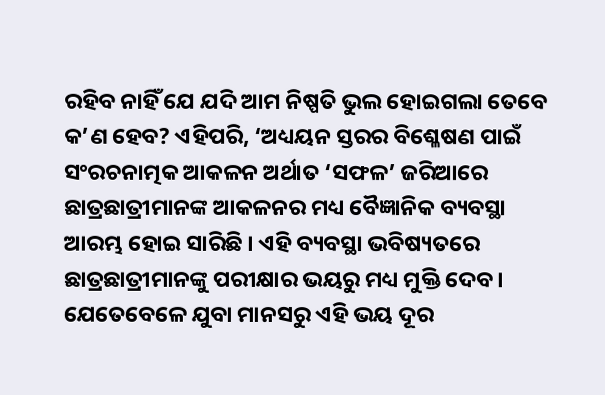ରହିବ ନାହିଁ ଯେ ଯଦି ଆମ ନିଷ୍ପତି ଭୁଲ ହୋଇଗଲା ତେବେ କ’ଣ ହେବ? ଏହିପରି, ‘ଅଧ୍ୟୟନ ସ୍ତରର ବିଶ୍ଳେଷଣ ପାଇଁ ସଂରଚନାତ୍ମକ ଆକଳନ ଅର୍ଥାତ ‘ସଫଳ’ ଜରିଆରେ ଛାତ୍ରଛାତ୍ରୀମାନଙ୍କ ଆକଳନର ମଧ୍ୟ ବୈଜ୍ଞାନିକ ବ୍ୟବସ୍ଥା ଆରମ୍ଭ ହୋଇ ସାରିଛି । ଏହି ବ୍ୟବସ୍ଥା ଭବିଷ୍ୟତରେ ଛାତ୍ରଛାତ୍ରୀମାନଙ୍କୁ ପରୀକ୍ଷାର ଭୟରୁ ମଧ୍ୟ ମୁକ୍ତି ଦେବ । ଯେତେବେଳେ ଯୁବା ମାନସରୁ ଏହି ଭୟ ଦୂର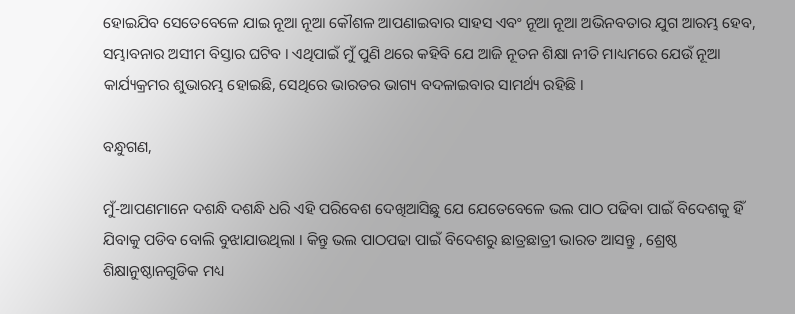ହୋଇଯିବ ସେତେବେଳେ ଯାଇ ନୂଆ ନୂଆ କୌଶଳ ଆପଣାଇବାର ସାହସ ଏବଂ ନୂଆ ନୂଆ ଅଭିନବତାର ଯୁଗ ଆରମ୍ଭ ହେବ, ସମ୍ଭାବନାର ଅସୀମ ବିସ୍ତାର ଘଟିବ । ଏଥିପାଇଁ ମୁଁ ପୁଣି ଥରେ କହିବି ଯେ ଆଜି ନୂତନ ଶିକ୍ଷା ନୀତି ମାଧ୍ୟମରେ ଯେଉଁ ନୂଆ କାର୍ଯ୍ୟକ୍ରମର ଶୁଭାରମ୍ଭ ହୋଇଛି, ସେଥିରେ ଭାରତର ଭାଗ୍ୟ ବଦଳାଇବାର ସାମର୍ଥ୍ୟ ରହିଛି ।

ବନ୍ଧୁଗଣ,

ମୁଁ-ଆପଣମାନେ ଦଶନ୍ଧି ଦଶନ୍ଧି ଧରି ଏହି ପରିବେଶ ଦେଖିଆସିଛୁ ଯେ ଯେତେବେଳେ ଭଲ ପାଠ ପଢିବା ପାଇଁ ବିଦେଶକୁ ହିଁ ଯିବାକୁ ପଡିବ ବୋଲି ବୁଝାଯାଉଥିଲା । କିନ୍ତୁ ଭଲ ପାଠପଢା ପାଇଁ ବିଦେଶରୁ ଛାତ୍ରଛାତ୍ରୀ ଭାରତ ଆସନ୍ତୁ , ଶ୍ରେଷ୍ଠ ଶିକ୍ଷାନୁଷ୍ଠାନଗୁଡିକ ମଧ୍ୟ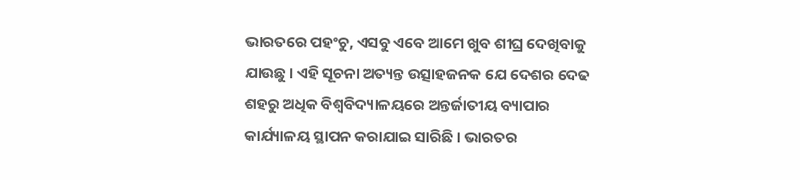ଭାରତରେ ପହଂଚୁ, ଏସବୁ ଏବେ ଆମେ ଖୁବ ଶୀଘ୍ର ଦେଖିବାକୁ ଯାଉଛୁ । ଏହି ସୂଚନା ଅତ୍ୟନ୍ତ ଉତ୍ସାହଜନକ ଯେ ଦେଶର ଦେଢ ଶହରୁ ଅଧିକ ବିଶ୍ୱବିଦ୍ୟାଳୟରେ ଅନ୍ତର୍ଜାତୀୟ ବ୍ୟାପାର କାର୍ଯ୍ୟାଳୟ ସ୍ଥାପନ କରାଯାଇ ସାରିଛି । ଭାରତର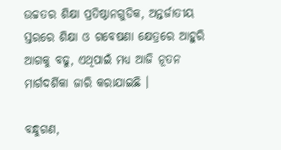ଉଚ୍ଚତର ଶିକ୍ଷା ପ୍ରତିଷ୍ଠାନଗୁଡିକ, ଅନ୍ତର୍ଜାତୀୟ ସ୍ତରରେ ଶିକ୍ଷା ଓ ଗବେଷଣା କ୍ଷେତ୍ରରେ ଆହୁରି ଆଗକୁ ବଢୁ, ଏଥିପାଇଁ ମଧ୍ୟ ଆଜି ନୂତନ ମାର୍ଗଦର୍ଶିକା ଜାରି କରାଯାଇଛି ।

ବନ୍ଧୁଗଣ,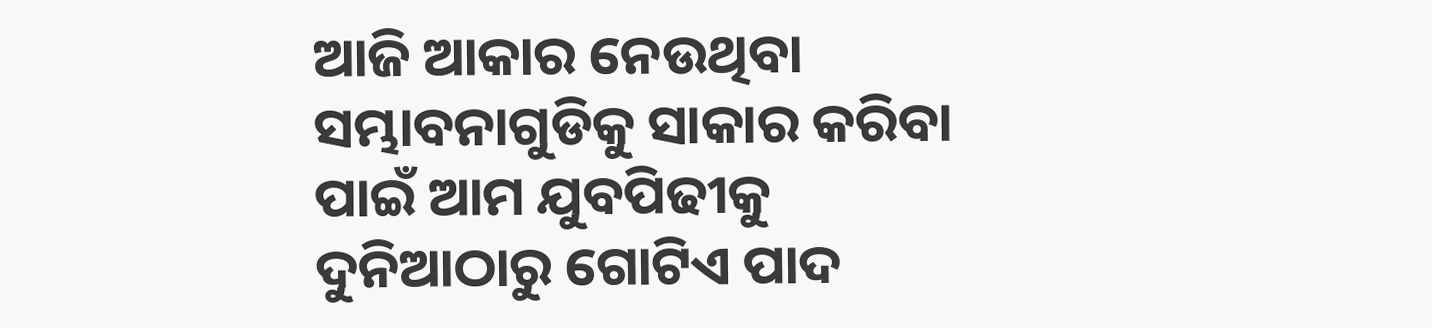ଆଜି ଆକାର ନେଉଥିବା ସମ୍ଭାବନାଗୁଡିକୁ ସାକାର କରିବା ପାଇଁ ଆମ ଯୁବପିଢୀକୁ ଦୁନିଆଠାରୁ ଗୋଟିଏ ପାଦ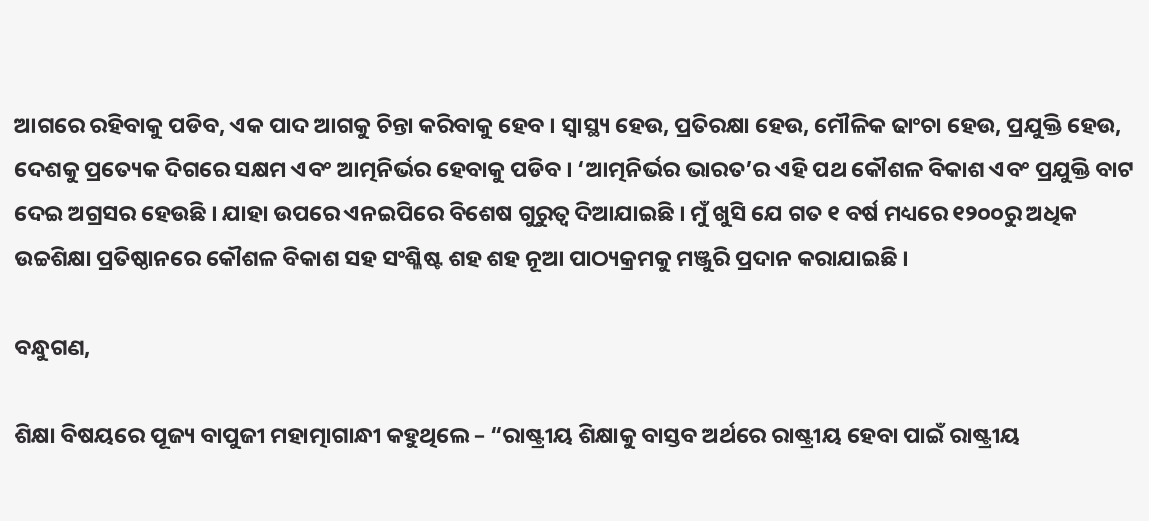ଆଗରେ ରହିବାକୁ ପଡିବ, ଏକ ପାଦ ଆଗକୁ ଚିନ୍ତା କରିବାକୁ ହେବ । ସ୍ୱାସ୍ଥ୍ୟ ହେଉ, ପ୍ରତିରକ୍ଷା ହେଉ, ମୌଳିକ ଢାଂଚା ହେଉ, ପ୍ରଯୁକ୍ତି ହେଉ, ଦେଶକୁ ପ୍ରତ୍ୟେକ ଦିଗରେ ସକ୍ଷମ ଏବଂ ଆତ୍ମନିର୍ଭର ହେବାକୁ ପଡିବ । ‘ଆତ୍ମନିର୍ଭର ଭାରତ’ର ଏହି ପଥ କୌଶଳ ବିକାଶ ଏବଂ ପ୍ରଯୁକ୍ତି ବାଟ ଦେଇ ଅଗ୍ରସର ହେଉଛି । ଯାହା ଉପରେ ଏନଇପିରେ ବିଶେଷ ଗୁରୁତ୍ୱ ଦିଆଯାଇଛି । ମୁଁ ଖୁସି ଯେ ଗତ ୧ ବର୍ଷ ମଧ୍ୟରେ ୧୨୦୦ରୁ ଅଧିକ ଉଚ୍ଚଶିକ୍ଷା ପ୍ରତିଷ୍ଠାନରେ କୌଶଳ ବିକାଶ ସହ ସଂଶ୍ଳିଷ୍ଟ ଶହ ଶହ ନୂଆ ପାଠ୍ୟକ୍ରମକୁ ମଞ୍ଜୁରି ପ୍ରଦାନ କରାଯାଇଛି ।

ବନ୍ଧୁଗଣ,

ଶିକ୍ଷା ବିଷୟରେ ପୂଜ୍ୟ ବାପୁଜୀ ମହାତ୍ମାଗାନ୍ଧୀ କହୁଥିଲେ – “ରାଷ୍ଟ୍ରୀୟ ଶିକ୍ଷାକୁ ବାସ୍ତବ ଅର୍ଥରେ ରାଷ୍ଟ୍ରୀୟ ହେବା ପାଇଁ ରାଷ୍ଟ୍ରୀୟ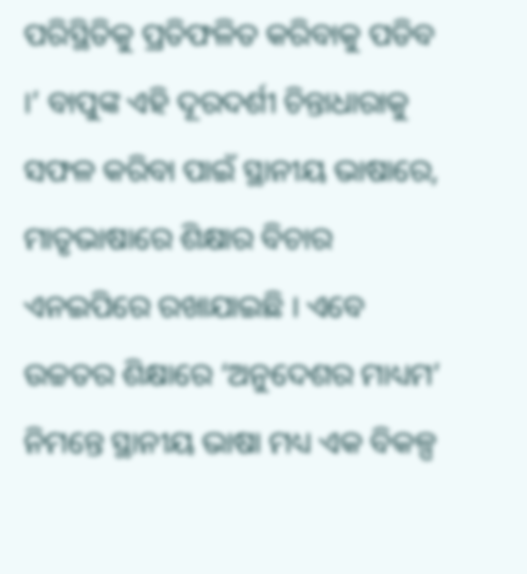ପରିସ୍ଥିତିକୁ ପ୍ରତିଫଳିତ କରିବାକୁ ପଡିବ ।’ ବାପୁଙ୍କ ଏହି ଦୂରଦର୍ଶୀ ଚିନ୍ତାଧାରାକୁ ସଫଳ କରିବା ପାଇଁ ସ୍ଥାନୀୟ ଭାଷାରେ, ମାତୃଭାଷାରେ ଶିକ୍ଷାର ବିଚାର ଏନଇପିରେ ରଖାଯାଇଛି । ଏବେ ଉଚ୍ଚତର ଶିକ୍ଷାରେ ‘ଅନୁଦେଶର ମାଧ୍ୟମ’ ନିମନ୍ତେ ସ୍ଥାନୀୟ ଭାଷା ମଧ୍ୟ ଏକ ବିକଳ୍ପ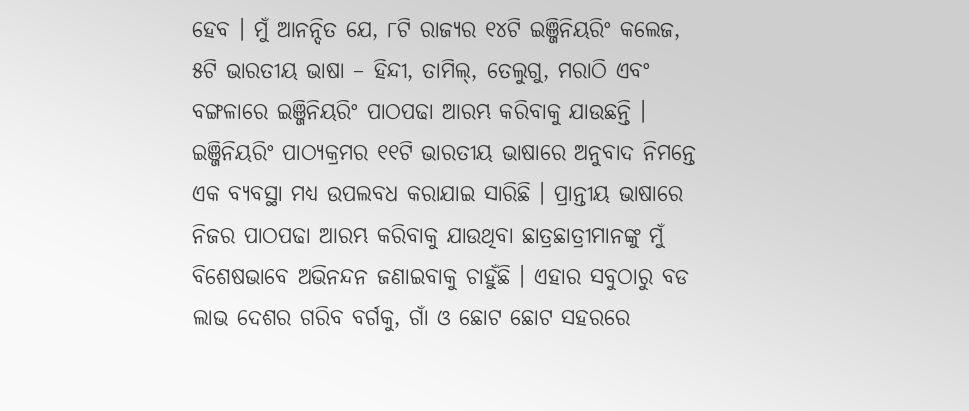ହେବ । ମୁଁ ଆନନ୍ଦିତ ଯେ, ୮ଟି ରାଜ୍ୟର ୧୪ଟି ଇଞ୍ଜିନିୟରିଂ କଲେଜ, ୫ଟି ଭାରତୀୟ ଭାଷା – ହିନ୍ଦୀ, ତାମିଲ୍‌, ତେଲୁଗୁ, ମରାଠି ଏବଂ ବଙ୍ଗଳାରେ ଇଞ୍ଜିନିୟରିଂ ପାଠପଢା ଆରମ୍ଭ କରିବାକୁ ଯାଉଛନ୍ତି । ଇଞ୍ଜିନିୟରିଂ ପାଠ୍ୟକ୍ରମର ୧୧ଟି ଭାରତୀୟ ଭାଷାରେ ଅନୁବାଦ ନିମନ୍ତେ ଏକ ବ୍ୟବସ୍ଥା ମଧ୍ୟ ଉପଲବଧ କରାଯାଇ ସାରିଛି । ପ୍ରାନ୍ତୀୟ ଭାଷାରେ ନିଜର ପାଠପଢା ଆରମ୍ଭ କରିବାକୁ ଯାଉଥିବା ଛାତ୍ରଛାତ୍ରୀମାନଙ୍କୁ ମୁଁ ବିଶେଷଭାବେ ଅଭିନନ୍ଦନ ଜଣାଇବାକୁ ଚାହୁଁଛି । ଏହାର ସବୁଠାରୁ ବଡ ଲାଭ ଦେଶର ଗରିବ ବର୍ଗକୁ, ଗାଁ ଓ ଛୋଟ ଛୋଟ ସହରରେ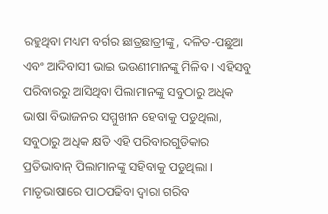ରହୁଥିବା ମଧ୍ୟମ ବର୍ଗର ଛାତ୍ରଛାତ୍ରୀଙ୍କୁ, ଦଳିତ-ପଛୁଆ ଏବଂ ଆଦିବାସୀ ଭାଇ ଭଉଣୀମାନଙ୍କୁ ମିଳିବ । ଏହିସବୁ ପରିବାରରୁ ଆସିଥିବା ପିଲାମାନଙ୍କୁ ସବୁଠାରୁ ଅଧିକ ଭାଷା ବିଭାଜନର ସମ୍ମୁଖୀନ ହେବାକୁ ପଡୁଥିଲା, ସବୁଠାରୁ ଅଧିକ କ୍ଷତି ଏହି ପରିବାରଗୁଡିକାର ପ୍ରତିଭାବାନ୍ ପିଲାମାନଙ୍କୁ ସହିବାକୁ ପଡୁଥିଲା । ମାତୃଭାଷାରେ ପାଠପଢିବା ଦ୍ୱାରା ଗରିବ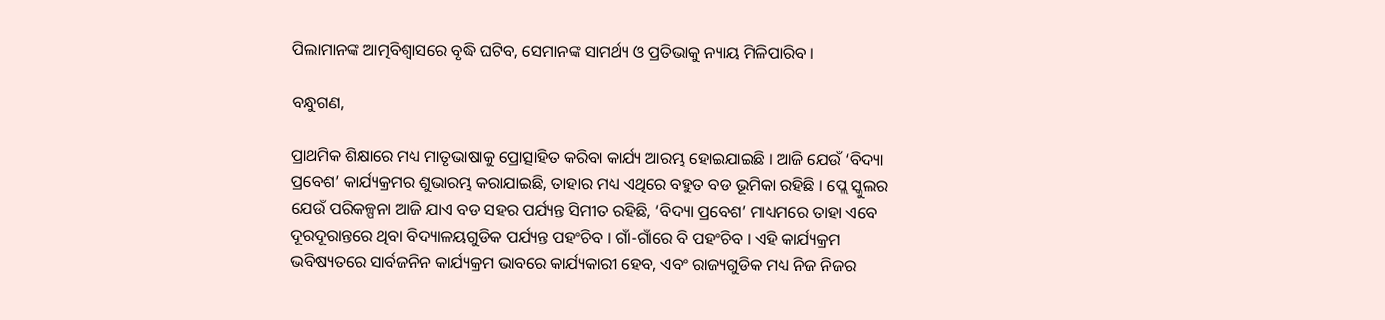ପିଲାମାନଙ୍କ ଆତ୍ମବିଶ୍ୱାସରେ ବୃଦ୍ଧି ଘଟିବ, ସେମାନଙ୍କ ସାମର୍ଥ୍ୟ ଓ ପ୍ରତିଭାକୁ ନ୍ୟାୟ ମିଳିପାରିବ ।

ବନ୍ଧୁଗଣ,

ପ୍ରାଥମିକ ଶିକ୍ଷାରେ ମଧ୍ୟ ମାତୃଭାଷାକୁ ପ୍ରୋତ୍ସାହିତ କରିବା କାର୍ଯ୍ୟ ଆରମ୍ଭ ହୋଇଯାଇଛି । ଆଜି ଯେଉଁ ‘ବିଦ୍ୟା ପ୍ରବେଶ’ କାର୍ଯ୍ୟକ୍ରମର ଶୁଭାରମ୍ଭ କରାଯାଇଛି, ତାହାର ମଧ୍ୟ ଏଥିରେ ବହୁତ ବଡ ଭୂମିକା ରହିଛି । ପ୍ଲେ ସ୍କୁଲର ଯେଉଁ ପରିକଳ୍ପନା ଆଜି ଯାଏ ବଡ ସହର ପର୍ଯ୍ୟନ୍ତ ସିମୀତ ରହିଛି, ‘ବିଦ୍ୟା ପ୍ରବେଶ’ ମାଧ୍ୟମରେ ତାହା ଏବେ ଦୂରଦୂରାନ୍ତରେ ଥିବା ବିଦ୍ୟାଳୟଗୁଡିକ ପର୍ଯ୍ୟନ୍ତ ପହଂଚିବ । ଗାଁ-ଗାଁରେ ବି ପହଂଚିବ । ଏହି କାର୍ଯ୍ୟକ୍ରମ ଭବିଷ୍ୟତରେ ସାର୍ବଜନିନ କାର୍ଯ୍ୟକ୍ରମ ଭାବରେ କାର୍ଯ୍ୟକାରୀ ହେବ, ଏବଂ ରାଜ୍ୟଗୁଡିକ ମଧ୍ୟ ନିଜ ନିଜର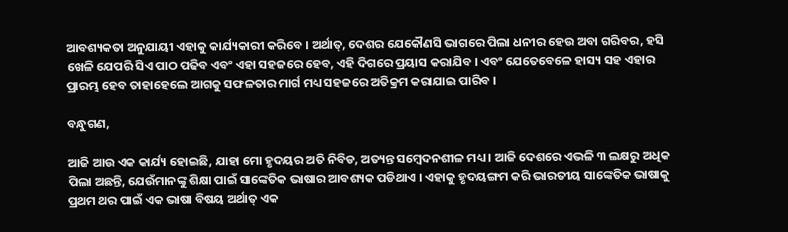ଆବଶ୍ୟକତା ଅନୁଯାୟୀ ଏହାକୁ କାର୍ଯ୍ୟକାରୀ କରିବେ । ଅର୍ଥାତ୍‌, ଦେଶର ଯେକୌଣସି ଭାଗରେ ପିଲା ଧନୀର ହେଉ ଅବା ଗରିବର, ହସି ଖେଳି ଯେପରି ସିଏ ପାଠ ପଢିବ ଏବଂ ଏହା ସହଜରେ ହେବ, ଏହି ଦିଗରେ ପ୍ରୟାସ କରାଯିବ । ଏବଂ ଯେତେବେଳେ ହାସ୍ୟ ସହ ଏହାର ପ୍ରାରମ୍ଭ ହେବ ତାହାହେଲେ ଆଗକୁ ସଫଳତାର ମାର୍ଗ ମଧ୍ୟ ସହଜରେ ଅତିକ୍ରମ କରାଯାଇ ପାରିବ ।

ବନ୍ଧୁଗଣ,

ଆଜି ଆଉ ଏକ କାର୍ଯ୍ୟ ହୋଇଛି, ଯାହା ମୋ ହୃଦୟର ଅତି ନିବିଡ, ଅତ୍ୟନ୍ତ ସମ୍ବେଦନଶୀଳ ମଧ୍ୟ । ଆଜି ଦେଶରେ ଏଭଳି ୩ ଲକ୍ଷରୁ ଅଧିକ ପିଲା ଅଛନ୍ତି, ଯେଉଁମାନଙ୍କୁ ଶିକ୍ଷା ପାଇଁ ସାଙ୍କେତିକ ଭାଷାର ଆବଶ୍ୟକ ପଡିଥାଏ । ଏହାକୁ ହୃଦୟଙ୍ଗମ କରି ଭାରତୀୟ ସାଙ୍କେତିକ ଭାଷାକୁ ପ୍ରଥମ ଥର ପାଇଁ ଏକ ଭାଷା ବିଷୟ ଅର୍ଥାତ୍ ଏକ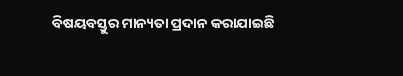ବିଷୟବସ୍ତୁର ମାନ୍ୟତା ପ୍ରଦାନ କରାଯାଇଛି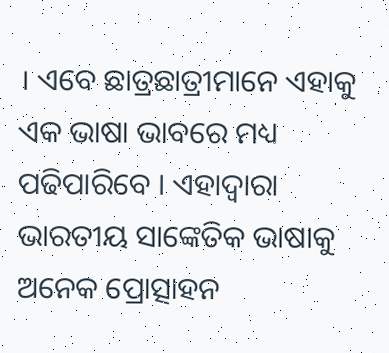। ଏବେ ଛାତ୍ରଛାତ୍ରୀମାନେ ଏହାକୁ ଏକ ଭାଷା ଭାବରେ ମଧ୍ୟ ପଢିପାରିବେ । ଏହାଦ୍ୱାରା ଭାରତୀୟ ସାଙ୍କେତିକ ଭାଷାକୁ ଅନେକ ପ୍ରୋତ୍ସାହନ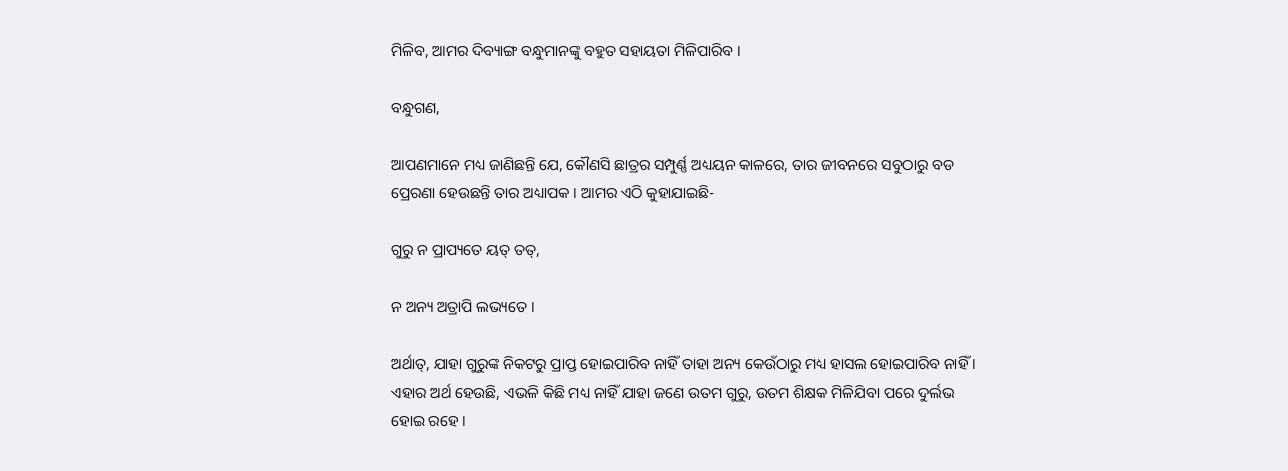ମିଳିବ, ଆମର ଦିବ୍ୟାଙ୍ଗ ବନ୍ଧୁମାନଙ୍କୁ ବହୁତ ସହାୟତା ମିଳିପାରିବ ।

ବନ୍ଧୁଗଣ,

ଆପଣମାନେ ମଧ୍ୟ ଜାଣିଛନ୍ତି ଯେ, କୌଣସି ଛାତ୍ରର ସମ୍ପୁର୍ଣ୍ଣ ଅଧ୍ୟୟନ କାଳରେ, ତାର ଜୀବନରେ ସବୁଠାରୁ ବଡ ପ୍ରେରଣା ହେଉଛନ୍ତି ତାର ଅଧ୍ୟାପକ । ଆମର ଏଠି କୁହାଯାଇଛି-

ଗୁରୁ ନ ପ୍ରାପ୍ୟତେ ୟତ୍ ତତ୍‌,

ନ ଅନ୍ୟ ଅତ୍ରାପି ଲଭ୍ୟତେ ।

ଅର୍ଥାତ୍‌, ଯାହା ଗୁରୁଙ୍କ ନିକଟରୁ ପ୍ରାପ୍ତ ହୋଇପାରିବ ନାହିଁ ତାହା ଅନ୍ୟ କେଉଁଠାରୁ ମଧ୍ୟ ହାସଲ ହୋଇପାରିବ ନାହିଁ । ଏହାର ଅର୍ଥ ହେଉଛି, ଏଭଳି କିଛି ମଧ୍ୟ ନାହିଁ ଯାହା ଜଣେ ଉତମ ଗୁରୁ, ଉତମ ଶିକ୍ଷକ ମିଳିଯିବା ପରେ ଦୁର୍ଲଭ ହୋଇ ରହେ ।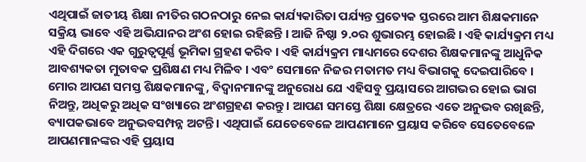ଏଥିପାଇଁ ଜାତୀୟ ଶିକ୍ଷା ନୀତିର ଗଠନଠାରୁ ନେଇ କାର୍ଯ୍ୟକାରିତା ପର୍ଯ୍ୟନ୍ତ ପ୍ରତ୍ୟେକ ସ୍ତରରେ ଆମ ଶିକ୍ଷକମାନେ ସକ୍ରିୟ ଭାବେ ଏହି ଅଭିଯାନର ଅଂଶ ହୋଇ ରହିଛନ୍ତି । ଆଜି ନିଷ୍ଠା ୨.୦ର ଶୁଭାରମ୍ଭ ହୋଇଛି । ଏହି କାର୍ଯ୍ୟକ୍ରମ ମଧ୍ୟ ଏହି ଦିଗରେ ଏକ ଗୁରୁତ୍ୱପୂର୍ଣ୍ଣ ଭୂମିକା ଗ୍ରହଣ କରିବ । ଏହି କାର୍ଯ୍ୟକ୍ରମ ମାଧ୍ୟମରେ ଦେଶର ଶିକ୍ଷକମାନଙ୍କୁ ଆଧୁନିକ ଆବଶ୍ୟକତା ମୁତାବକ ପ୍ରଶିକ୍ଷଣ ମଧ୍ୟ ମିଳିବ । ଏବଂ ସେମାନେ ନିଜର ମତାମତ ମଧ୍ୟ ବିଭାଗକୁ ଦେଇପାରିବେ । ମୋର ଆପଣ ସମସ୍ତ ଶିକ୍ଷକମାନଙ୍କୁ, ବିଦ୍ୱାନମାନଙ୍କୁ ଅନୁରୋଧ ଯେ ଏହିସବୁ ପ୍ରୟାସରେ ଆଗଭର ହୋଇ ଭାଗ ନିଅନ୍ତୁ, ଅଧିକରୁ ଅଧିକ ସଂଖ୍ୟାରେ ଅଂଶଗ୍ରହଣ କରନ୍ତୁ । ଆପଣ ସମସ୍ତେ ଶିକ୍ଷା କ୍ଷେତ୍ରରେ ଏତେ ଅନୁଭବ ରଖିଛନ୍ତି, ବ୍ୟାପକଭାବେ ଅନୁଭବସମ୍ପନ୍ନ ଅଟନ୍ତି । ଏଥିପାଇଁ ଯେତେବେଳେ ଆପଣମାନେ ପ୍ରୟାସ କରିବେ ସେତେବେଳେ ଆପଣମାନଙ୍କର ଏହି ପ୍ରୟାସ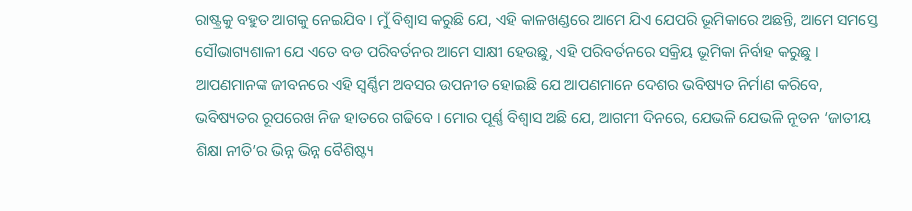ରାଷ୍ଟ୍ରକୁ ବହୁତ ଆଗକୁ ନେଇଯିବ । ମୁଁ ବିଶ୍ୱାସ କରୁଛି ଯେ, ଏହି କାଳଖଣ୍ଡରେ ଆମେ ଯିଏ ଯେପରି ଭୂମିକାରେ ଅଛନ୍ତି, ଆମେ ସମସ୍ତେ ସୌଭାଗ୍ୟଶାଳୀ ଯେ ଏତେ ବଡ ପରିବର୍ତନର ଆମେ ସାକ୍ଷୀ ହେଉଛୁ, ଏହି ପରିବର୍ତନରେ ସକ୍ରିୟ ଭୂମିକା ନିର୍ବାହ କରୁଛୁ । ଆପଣମାନଙ୍କ ଜୀବନରେ ଏହି ସ୍ୱର୍ଣ୍ଣିମ ଅବସର ଉପନୀତ ହୋଇଛି ଯେ ଆପଣମାନେ ଦେଶର ଭବିଷ୍ୟତ ନିର୍ମାଣ କରିବେ, ଭବିଷ୍ୟତର ରୂପରେଖ ନିଜ ହାତରେ ଗଢିବେ । ମୋର ପୂର୍ଣ୍ଣ ବିଶ୍ୱାସ ଅଛି ଯେ, ଆଗମୀ ଦିନରେ, ଯେଭଳି ଯେଭଳି ନୂତନ ‘ଜାତୀୟ ଶିକ୍ଷା ନୀତି’ର ଭିନ୍ନ ଭିନ୍ନ ବୈଶିଷ୍ଟ୍ୟ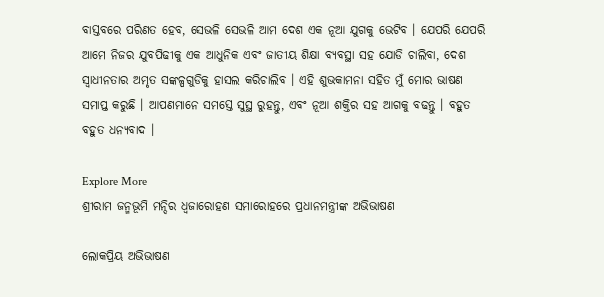ବାସ୍ତବରେ ପରିଣତ ହେବ, ସେଭଳି ସେଭଳି ଆମ ଦେଶ ଏକ ନୂଆ ଯୁଗକୁ ଭେଟିବ । ଯେପରି ଯେପରି ଆମେ ନିଜର ଯୁବପିଢୀକୁ ଏକ ଆଧୁନିକ ଏବଂ ଜାତୀୟ ଶିକ୍ଷା ବ୍ୟବସ୍ଥା ସହ ଯୋଡି ଚାଲିବା, ଦେଶ ସ୍ୱାଧୀନତାର ଅମୃତ ସଙ୍କଳ୍ପଗୁଡିକୁ ହାସଲ କରିଚାଲିବ । ଏହି ଶୁଭକାମନା ସହିତ ମୁଁ ମୋର ଭାଷଣ ସମାପ୍ତ କରୁଛି । ଆପଣମାନେ ସମସ୍ତେ ସୁସ୍ଥ ରୁହନ୍ତୁ, ଏବଂ ନୂଆ ଶକ୍ତିର ସହ ଆଗକୁ ବଢନ୍ତୁ । ବହୁତ ବହୁତ ଧନ୍ୟବାଦ ।

Explore More
ଶ୍ରୀରାମ ଜନ୍ମଭୂମି ମନ୍ଦିର ଧ୍ଵଜାରୋହଣ ସମାରୋହରେ ପ୍ରଧାନମନ୍ତ୍ରୀଙ୍କ ଅଭିଭାଷଣ

ଲୋକପ୍ରିୟ ଅଭିଭାଷଣ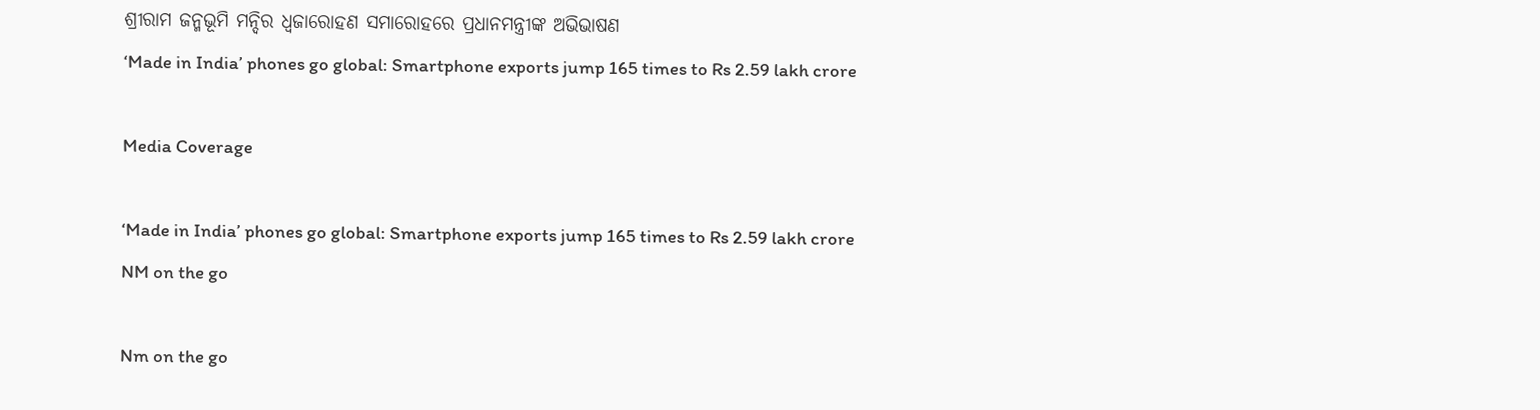ଶ୍ରୀରାମ ଜନ୍ମଭୂମି ମନ୍ଦିର ଧ୍ଵଜାରୋହଣ ସମାରୋହରେ ପ୍ରଧାନମନ୍ତ୍ରୀଙ୍କ ଅଭିଭାଷଣ
‘Made in India’ phones go global: Smartphone exports jump 165 times to Rs 2.59 lakh crore

Media Coverage

‘Made in India’ phones go global: Smartphone exports jump 165 times to Rs 2.59 lakh crore
NM on the go

Nm on the go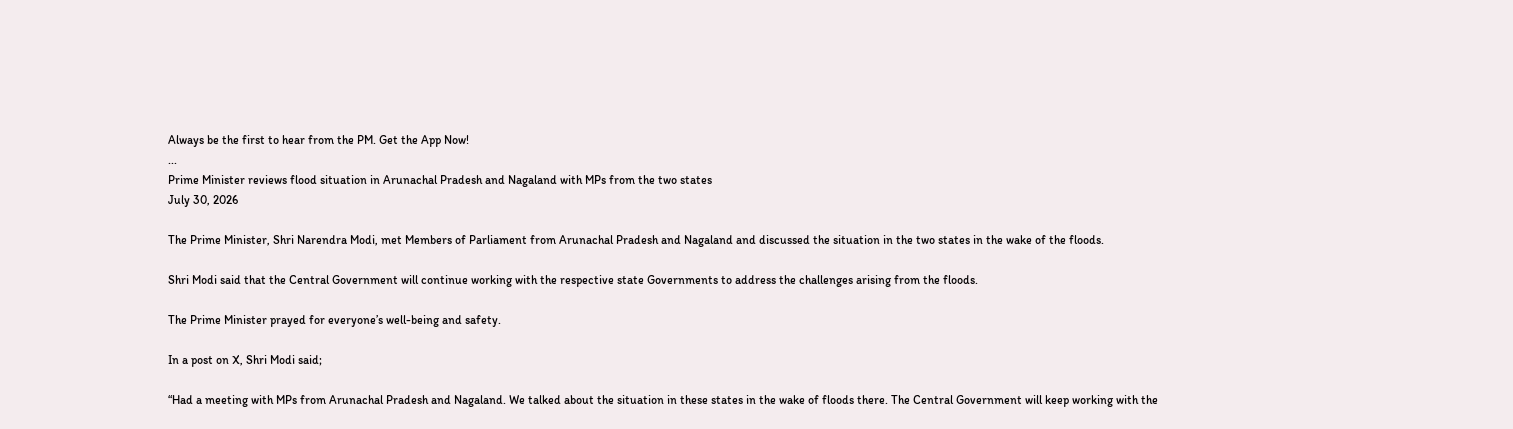Always be the first to hear from the PM. Get the App Now!
...
Prime Minister reviews flood situation in Arunachal Pradesh and Nagaland with MPs from the two states
July 30, 2026

The Prime Minister, Shri Narendra Modi, met Members of Parliament from Arunachal Pradesh and Nagaland and discussed the situation in the two states in the wake of the floods.

Shri Modi said that the Central Government will continue working with the respective state Governments to address the challenges arising from the floods.

The Prime Minister prayed for everyone’s well-being and safety.

In a post on X, Shri Modi said;

“Had a meeting with MPs from Arunachal Pradesh and Nagaland. We talked about the situation in these states in the wake of floods there. The Central Government will keep working with the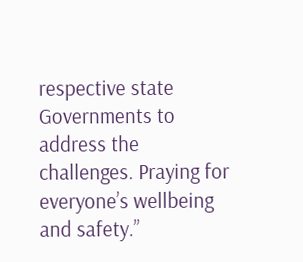respective state Governments to address the challenges. Praying for everyone’s wellbeing and safety.”